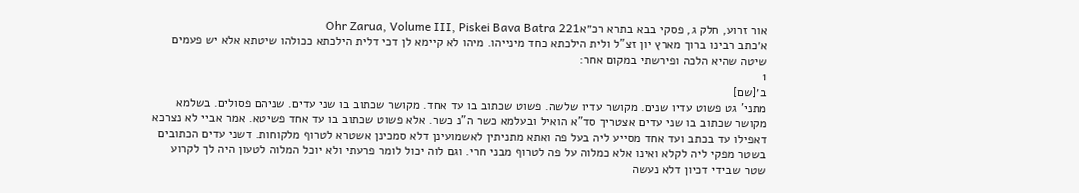אור זרוע, חלק ג, פסקי בבא בתרא רכ״אOhr Zarua, Volume III, Piskei Bava Batra 221
א׳כתב רבינו ברוך מארץ יון זצ"ל ולית הילכתא כחד מינייהו. מיהו לא קיימא לן דכי דלית הילכתא ככולהו שיטתא אלא יש פעמים שיטה שהיא הלכה ופירשתי במקום אחר:
1
ב׳[שם]
מתני' גט פשוט עדיו שנים. מקושר עדיו שלשה. פשוט שכתוב בו עד אחד. מקושר שכתוב בו שני עדים. שניהם פסולים. בשלמא מקושר שכתוב בו שני עדים אצטריך סד"א הואיל ובעלמא כשר ה"נ כשר. אלא פשוט שכתוב בו עד אחד פשיטא. אמר אביי לא נצרכא דאפילו עד בכתב ועד אחד מסייע ליה בעל פה ואתא מתניתין לאשמועינן דלא סמכינן אשטרא לטרוף מלקוחות. דשני עדים הכתובים בשטר מפקי ליה לקלא ואינו אלא כמלוה על פה לטרוף מבני חרי. וגם לוה יכול לומר פרעתי ולא יוכל המלוה לטעון היה לך לקרוע שטר שבידי דכיון דלא נעשה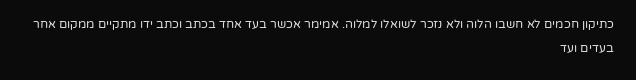כתיקון חכמים לא חשבו הלוה ולא נזכר לשואלו למלוה. אמימר אכשר בעד אחד בכתב וכתב ידו מתקיים ממקום אחר בעדים ועד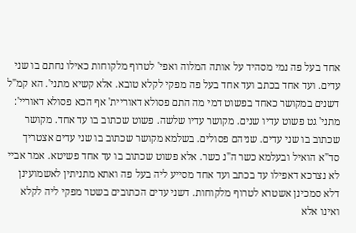אחד בעל פה נמי מסהיד על אותה המלוה ואפי' לטרוף מלקוחות כאילו נחתם בו שני עדים. ועד אחד בכתב ועד אחד בעל פה מפקי לקלא טובא. אלא קשיא מתני'. הא קמ"ל דשנים במקושר כאחד בפשוט דמי מה התם פסולא דאוריית' אף הכא פסולא דאוריי':
מתני' גט פשוט עדיו שנים. מקושר עדיו שלשה. פשוט שכתוב בו עד אחד. מקושר שכתוב בו שני עדים. שניהם פסולים. בשלמא מקושר שכתוב בו שני עדים אצטריך סד"א הואיל ובעלמא כשר ה"נ כשר. אלא פשוט שכתוב בו עד אחד פשיטא. אמר אביי לא נצרכא דאפילו עד בכתב ועד אחד מסייע ליה בעל פה ואתא מתניתין לאשמועינן דלא סמכינן אשטרא לטרוף מלקוחות. דשני עדים הכתובים בשטר מפקי ליה לקלא ואינו אלא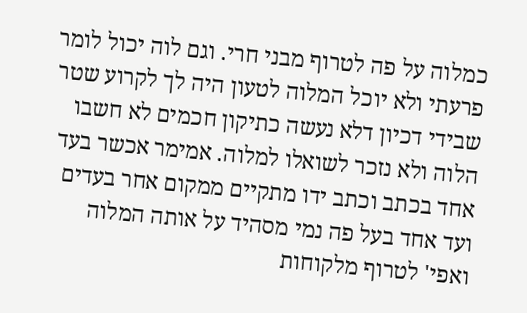כמלוה על פה לטרוף מבני חרי. וגם לוה יכול לומר פרעתי ולא יוכל המלוה לטעון היה לך לקרוע שטר שבידי דכיון דלא נעשה כתיקון חכמים לא חשבו הלוה ולא נזכר לשואלו למלוה. אמימר אכשר בעד אחד בכתב וכתב ידו מתקיים ממקום אחר בעדים ועד אחד בעל פה נמי מסהיד על אותה המלוה ואפי' לטרוף מלקוחות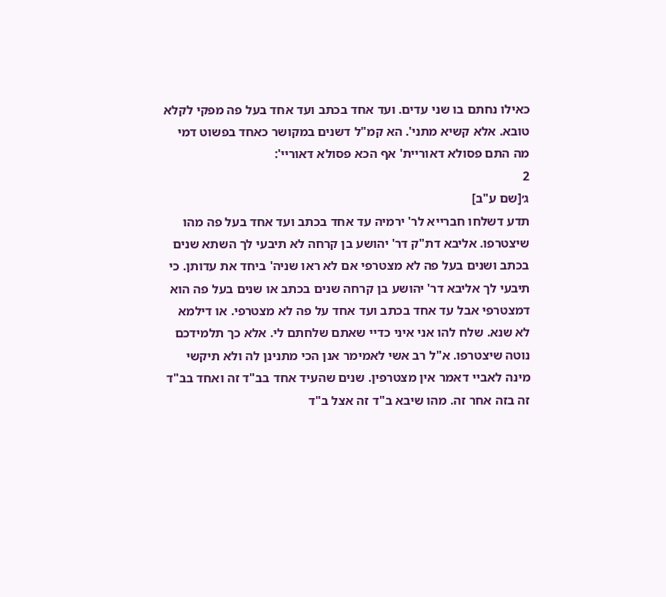כאילו נחתם בו שני עדים. ועד אחד בכתב ועד אחד בעל פה מפקי לקלא טובא. אלא קשיא מתני'. הא קמ"ל דשנים במקושר כאחד בפשוט דמי מה התם פסולא דאוריית' אף הכא פסולא דאוריי':
2
ג׳[שם ע"ב]
תדע דשלחו חברייא לר' ירמיה עד אחד בכתב ועד אחד בעל פה מהו שיצטרפו. אליבא דת"ק דר' יהושע בן קרחה לא תיבעי לך השתא שנים בכתב ושנים בעל פה לא מצטרפי אם לא ראו שניה' ביחד את עדותן. כי תיבעי לך אליבא דר' יהושע בן קרחה שנים בכתב או שנים בעל פה הוא דמצטרפי אבל עד אחד בכתב ועד אחד על פה לא מצטרפי. או דילמא לא שנא. שלח להו אני איני כדיי שאתם שלחתם לי. אלא כך תלמידכם נוטה שיצטרפו. א"ל רב אשי לאמימר אנן הכי מתנינן לה ולא תיקשי מינה לאביי דאמר אין מצטרפין. שנים שהעיד אחד בב"ד זה ואחד בב"ד זה בזה אחר זה. מהו שיבא ב"ד זה אצל ב"ד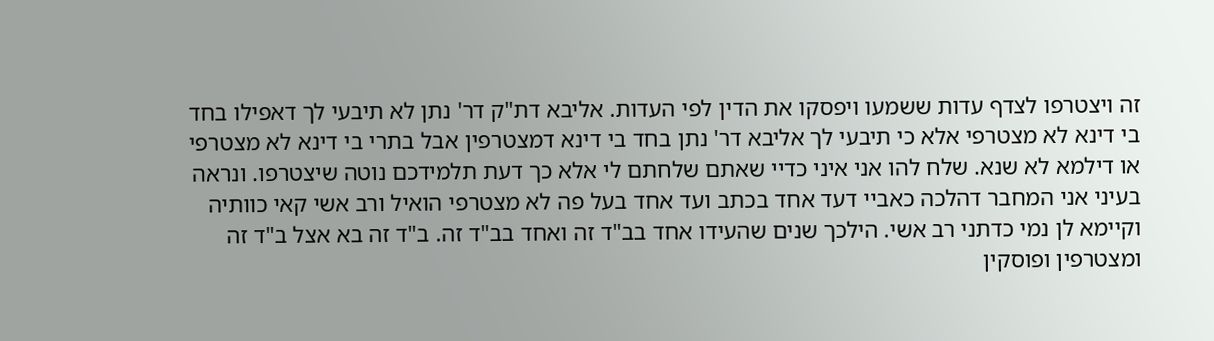זה ויצטרפו לצדף עדות ששמעו ויפסקו את הדין לפי העדות. אליבא דת"ק דר' נתן לא תיבעי לך דאפילו בחד בי דינא לא מצטרפי אלא כי תיבעי לך אליבא דר' נתן בחד בי דינא דמצטרפין אבל בתרי בי דינא לא מצטרפי או דילמא לא שנא. שלח להו אני איני כדיי שאתם שלחתם לי אלא כך דעת תלמידכם נוטה שיצטרפו. ונראה בעיני אני המחבר דהלכה כאביי דעד אחד בכתב ועד אחד בעל פה לא מצטרפי הואיל ורב אשי קאי כוותיה וקיימא לן נמי כדתני רב אשי. הילכך שנים שהעידו אחד בב"ד זה ואחד בב"ד זה. ב"ד זה בא אצל ב"ד זה ומצטרפין ופוסקין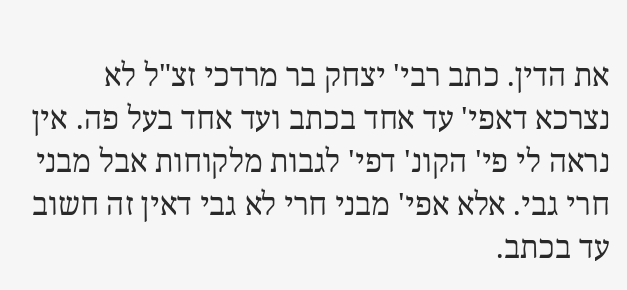את הדין. כתב רבי' יצחק בר מרדכי זצ"ל לא נצרכא דאפי' עד אחד בכתב ועד אחד בעל פה. אין נראה לי פי' הקונ' דפי' לגבות מלקוחות אבל מבני חרי גבי. אלא אפי' מבני חרי לא גבי דאין זה חשוב עד בכתב.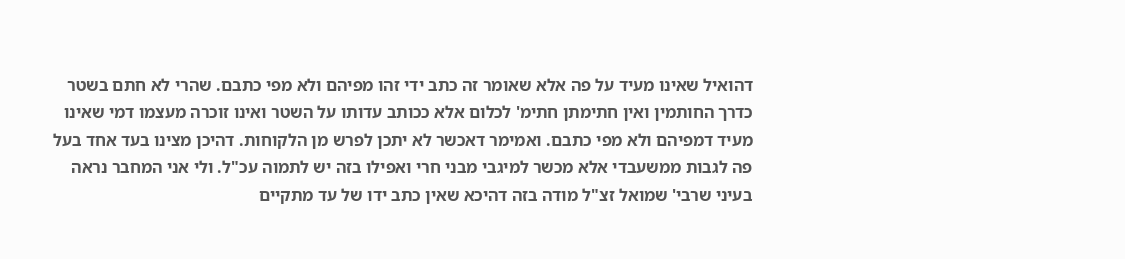דהואיל שאינו מעיד על פה אלא שאומר זה כתב ידי זהו מפיהם ולא מפי כתבם. שהרי לא חתם בשטר כדרך החותמין ואין חתימתן חתימ' לכלום אלא ככותב עדותו על השטר ואינו זוכרה מעצמו דמי שאינו מעיד דמפיהם ולא מפי כתבם. ואמימר דאכשר לא יתכן לפרש מן הלקוחות. דהיכן מצינו בעד אחד בעל פה לגבות ממשעבדי אלא מכשר למיגבי מבני חרי ואפילו בזה יש לתמוה עכ"ל. ולי אני המחבר נראה בעיני שרבי' שמואל זצ"ל מודה בזה דהיכא שאין כתב ידו של עד מתקיים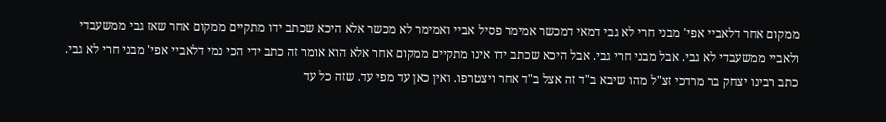ממקום אחר דלאביי אפי' מבני חרי לא גבי דמאי דמכשר אמימר פסיל אביי ואמימר לא מכשר אלא היכא שכתב ידו מתקיים ממקום אחר שאז גבי ממשעבדי ולאביי ממשעבדי לא גבי. אבל מבני חרי גבי. אבל היכא שכתב ידו אינו מתקיים ממקום אחר אלא הוא אומר זה כתב ידי הכי נמי דלאביי אפי' מבני חרי לא גבי. כתב רבינו יצחק בר מרדכי זצ"ל מהו שיבא ב"ד זה אצל ב"ד אחר ויצטרפו. ואין כאן עד מפי עד. שזה כל עד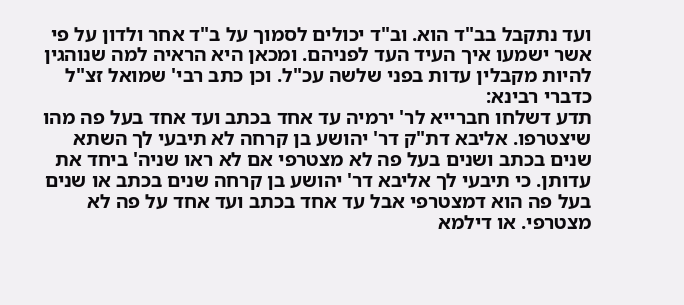ועד נתקבל בב"ד הוא. וב"ד יכולים לסמוך על ב"ד אחר ולדון על פי אשר ישמעו איך העיד העד לפניהם. ומכאן היא הראיה למה שנוהגין להיות מקבלין עדות בפני שלשה עכ"ל. וכן כתב רבי' שמואל זצ"ל כדברי רבינא:
תדע דשלחו חברייא לר' ירמיה עד אחד בכתב ועד אחד בעל פה מהו שיצטרפו. אליבא דת"ק דר' יהושע בן קרחה לא תיבעי לך השתא שנים בכתב ושנים בעל פה לא מצטרפי אם לא ראו שניה' ביחד את עדותן. כי תיבעי לך אליבא דר' יהושע בן קרחה שנים בכתב או שנים בעל פה הוא דמצטרפי אבל עד אחד בכתב ועד אחד על פה לא מצטרפי. או דילמא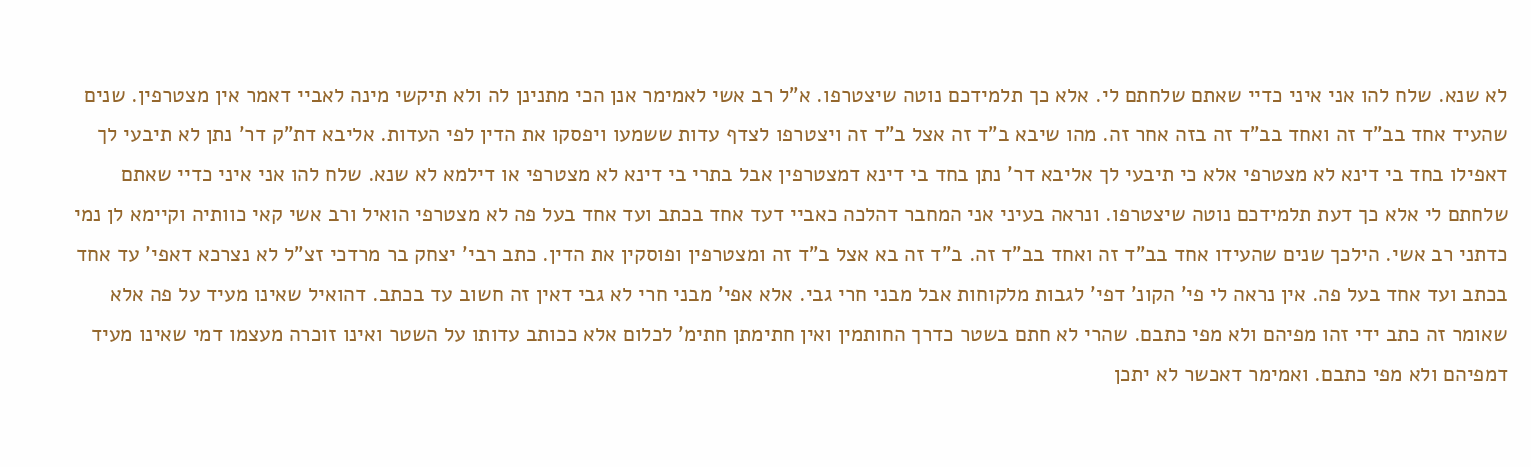לא שנא. שלח להו אני איני כדיי שאתם שלחתם לי. אלא כך תלמידכם נוטה שיצטרפו. א"ל רב אשי לאמימר אנן הכי מתנינן לה ולא תיקשי מינה לאביי דאמר אין מצטרפין. שנים שהעיד אחד בב"ד זה ואחד בב"ד זה בזה אחר זה. מהו שיבא ב"ד זה אצל ב"ד זה ויצטרפו לצדף עדות ששמעו ויפסקו את הדין לפי העדות. אליבא דת"ק דר' נתן לא תיבעי לך דאפילו בחד בי דינא לא מצטרפי אלא כי תיבעי לך אליבא דר' נתן בחד בי דינא דמצטרפין אבל בתרי בי דינא לא מצטרפי או דילמא לא שנא. שלח להו אני איני כדיי שאתם שלחתם לי אלא כך דעת תלמידכם נוטה שיצטרפו. ונראה בעיני אני המחבר דהלכה כאביי דעד אחד בכתב ועד אחד בעל פה לא מצטרפי הואיל ורב אשי קאי כוותיה וקיימא לן נמי כדתני רב אשי. הילכך שנים שהעידו אחד בב"ד זה ואחד בב"ד זה. ב"ד זה בא אצל ב"ד זה ומצטרפין ופוסקין את הדין. כתב רבי' יצחק בר מרדכי זצ"ל לא נצרכא דאפי' עד אחד בכתב ועד אחד בעל פה. אין נראה לי פי' הקונ' דפי' לגבות מלקוחות אבל מבני חרי גבי. אלא אפי' מבני חרי לא גבי דאין זה חשוב עד בכתב. דהואיל שאינו מעיד על פה אלא שאומר זה כתב ידי זהו מפיהם ולא מפי כתבם. שהרי לא חתם בשטר כדרך החותמין ואין חתימתן חתימ' לכלום אלא ככותב עדותו על השטר ואינו זוכרה מעצמו דמי שאינו מעיד דמפיהם ולא מפי כתבם. ואמימר דאכשר לא יתכן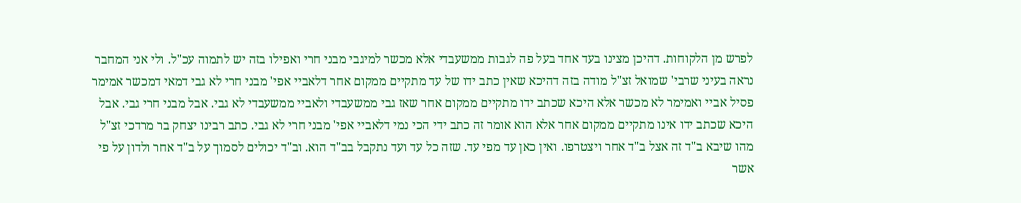לפרש מן הלקוחות. דהיכן מצינו בעד אחד בעל פה לגבות ממשעבדי אלא מכשר למיגבי מבני חרי ואפילו בזה יש לתמוה עכ"ל. ולי אני המחבר נראה בעיני שרבי' שמואל זצ"ל מודה בזה דהיכא שאין כתב ידו של עד מתקיים ממקום אחר דלאביי אפי' מבני חרי לא גבי דמאי דמכשר אמימר פסיל אביי ואמימר לא מכשר אלא היכא שכתב ידו מתקיים ממקום אחר שאז גבי ממשעבדי ולאביי ממשעבדי לא גבי. אבל מבני חרי גבי. אבל היכא שכתב ידו אינו מתקיים ממקום אחר אלא הוא אומר זה כתב ידי הכי נמי דלאביי אפי' מבני חרי לא גבי. כתב רבינו יצחק בר מרדכי זצ"ל מהו שיבא ב"ד זה אצל ב"ד אחר ויצטרפו. ואין כאן עד מפי עד. שזה כל עד ועד נתקבל בב"ד הוא. וב"ד יכולים לסמוך על ב"ד אחר ולדון על פי אשר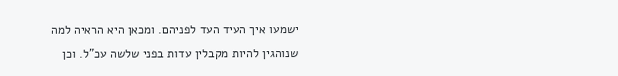ישמעו איך העיד העד לפניהם. ומכאן היא הראיה למה שנוהגין להיות מקבלין עדות בפני שלשה עכ"ל. וכן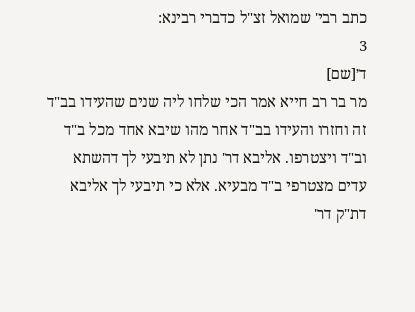כתב רבי' שמואל זצ"ל כדברי רבינא:
3
ד׳[שם]
מר בר רב חייא אמר הכי שלחו ליה שנים שהעידו בב"ד זה וחזרו והעידו בב"ד אחר מהו שיבא אחד מכל ב"ד וב"ד ויצטרפו. אליבא דר' נתן לא תיבעי לך דהשתא עדים מצטרפי ב"ד מבעיא. אלא כי תיבעי לך אליבא דת"ק דר'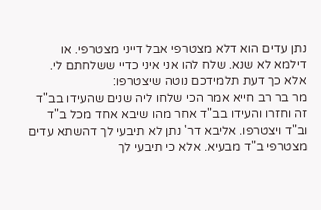נתן עדים הוא דלא מצטרפי אבל דייני מצטרפי. או דילמא לא שנא. שלח להו אני איני כדיי ששלחתם לי. אלא כך דעת תלמידכם נוטה שיצטרפו:
מר בר רב חייא אמר הכי שלחו ליה שנים שהעידו בב"ד זה וחזרו והעידו בב"ד אחר מהו שיבא אחד מכל ב"ד וב"ד ויצטרפו. אליבא דר' נתן לא תיבעי לך דהשתא עדים מצטרפי ב"ד מבעיא. אלא כי תיבעי לך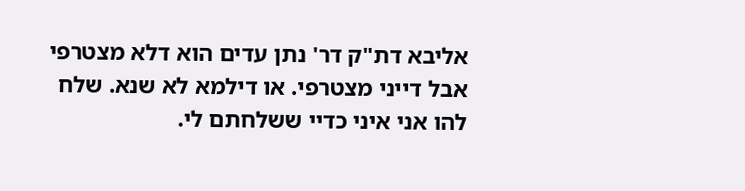אליבא דת"ק דר' נתן עדים הוא דלא מצטרפי אבל דייני מצטרפי. או דילמא לא שנא. שלח להו אני איני כדיי ששלחתם לי.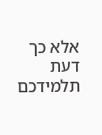אלא כך דעת תלמידכם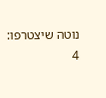נוטה שיצטרפו:
4